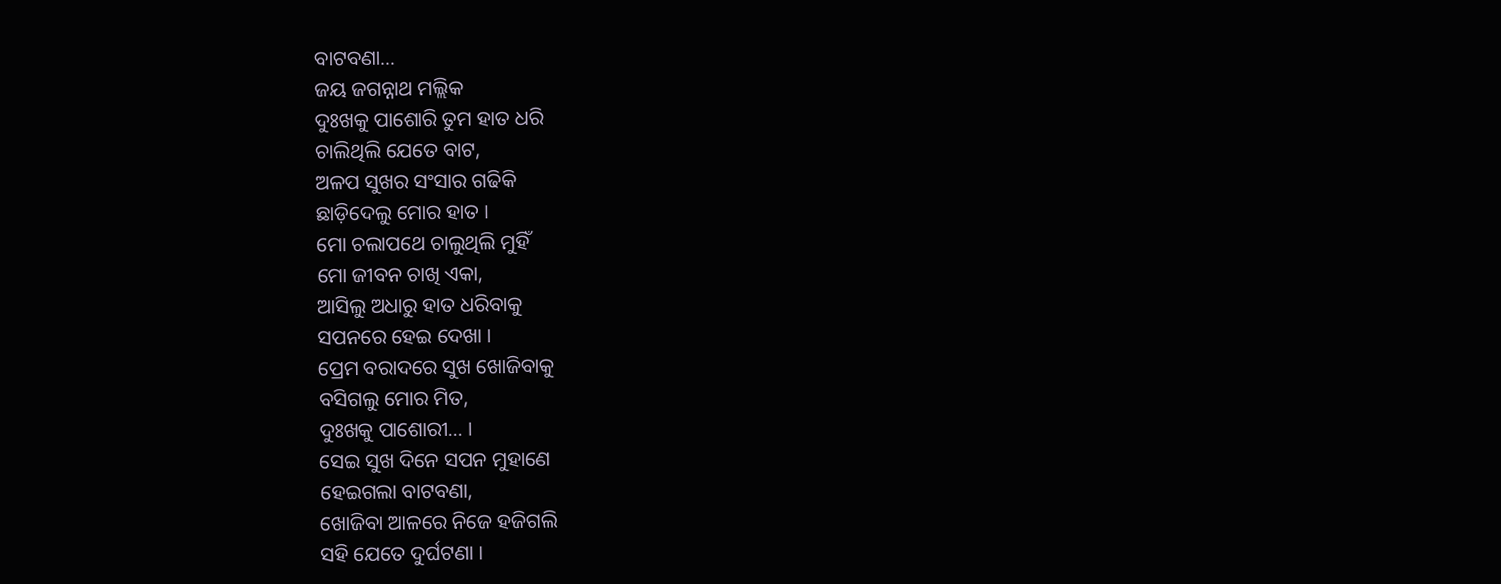ବାଟବଣା…
ଜୟ ଜଗନ୍ନାଥ ମଲ୍ଲିକ
ଦୁଃଖକୁ ପାଶୋରି ତୁମ ହାତ ଧରି
ଚାଲିଥିଲି ଯେତେ ବାଟ,
ଅଳପ ସୁଖର ସଂସାର ଗଢିକି
ଛାଡ଼ିଦେଲୁ ମୋର ହାତ ।
ମୋ ଚଲାପଥେ ଚାଲୁଥିଲି ମୁହିଁ
ମୋ ଜୀବନ ଚାଖି ଏକା,
ଆସିଲୁ ଅଧାରୁ ହାତ ଧରିବାକୁ
ସପନରେ ହେଇ ଦେଖା ।
ପ୍ରେମ ବରାଦରେ ସୁଖ ଖୋଜିବାକୁ
ବସିଗଲୁ ମୋର ମିତ,
ଦୁଃଖକୁ ପାଶୋରୀ… ।
ସେଇ ସୁଖ ଦିନେ ସପନ ମୁହାଣେ
ହେଇଗଲା ବାଟବଣା,
ଖୋଜିବା ଆଳରେ ନିଜେ ହଜିଗଲି
ସହି ଯେତେ ଦୁର୍ଘଟଣା ।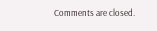Comments are closed.